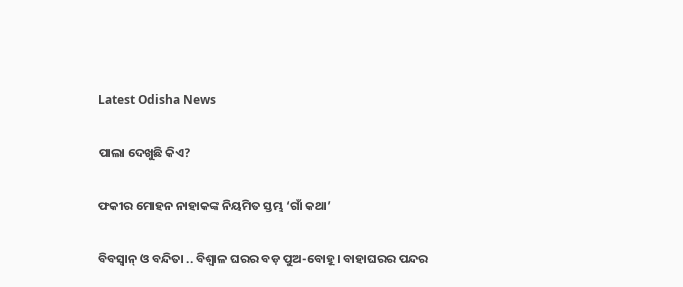Latest Odisha News

ପାଲା ଦେଖୁଛି କିଏ?

ଫକୀର ମୋହନ ନାହାକଙ୍କ ନିୟମିତ ସ୍ତମ୍ଭ ‘ଗାଁ କଥା’

ବିବସ୍ୱାନ୍ ଓ ବନ୍ଦିତା .. ବିଶ୍ୱାଳ ଘରର ବଡ଼ ପୁଅ-ବୋହୂ । ବାହାଘରର ପନ୍ଦର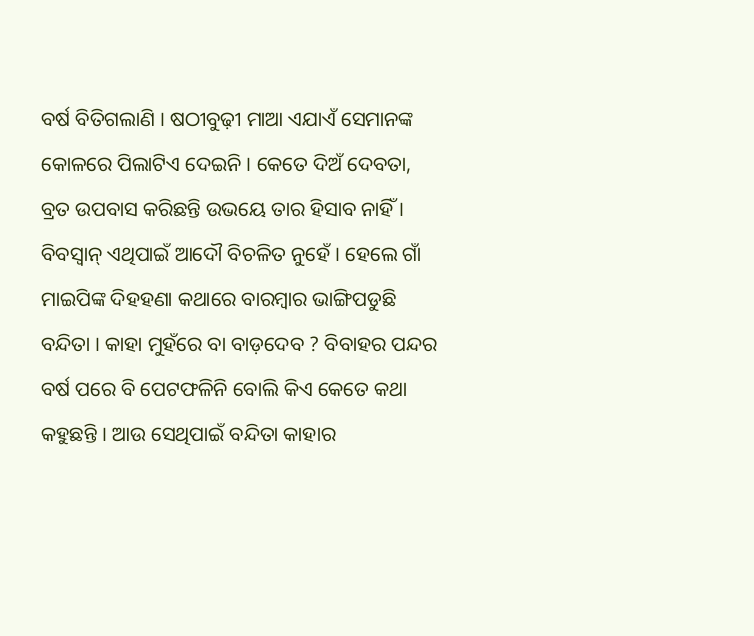ବର୍ଷ ବିତିଗଲାଣି । ଷଠୀବୁଢ଼ୀ ମାଆ ଏଯାଏଁ ସେମାନଙ୍କ କୋଳରେ ପିଲାଟିଏ ଦେଇନି । କେତେ ଦିଅଁ ଦେବତା, ବ୍ରତ ଉପବାସ କରିଛନ୍ତି ଉଭୟେ ତାର ହିସାବ ନାହିଁ । ବିବସ୍ୱାନ୍ ଏଥିପାଇଁ ଆଦୌ ବିଚଳିତ ନୁହେଁ । ହେଲେ ଗାଁ ମାଇପିଙ୍କ ଦିହହଣା କଥାରେ ବାରମ୍ବାର ଭାଙ୍ଗିପଡୁଛି ବନ୍ଦିତା । କାହା ମୁହଁରେ ବା ବାଡ଼ଦେବ ? ବିବାହର ପନ୍ଦର ବର୍ଷ ପରେ ବି ପେଟଫଳିନି ବୋଲି କିଏ କେତେ କଥା କହୁଛନ୍ତି । ଆଉ ସେଥିପାଇଁ ବନ୍ଦିତା କାହାର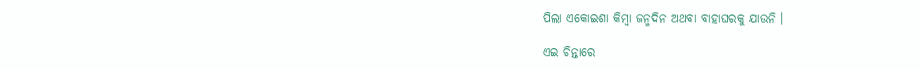ପିଲା ଏକୋଇଶା କିମ୍ବା ଜନ୍ମଦିନ ଅଥବା ବାହାଘରକୁ ଯାଉନି ।

ଏଇ ଚିନ୍ତାରେ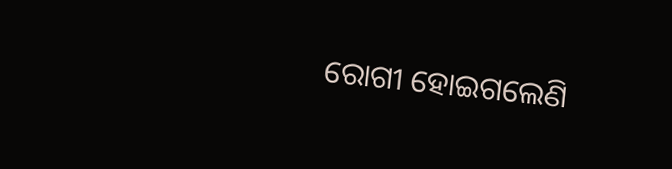ରୋଗୀ ହୋଇଗଲେଣି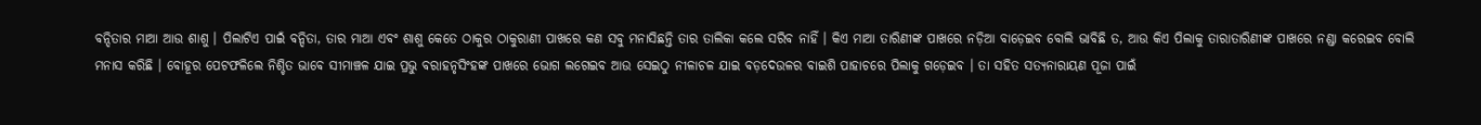ବନ୍ଦିତାର ମାଆ ଆଉ ଶାଶୁ । ପିଲାଟିଏ ପାଇଁ ବନ୍ଦିତା, ତାର ମାଆ ଏବଂ ଶାଶୁ କେତେ ଠାକୁର ଠାକୁରାଣୀ ପାଖରେ କଣ ସବୁ ମନାସିଛନ୍ତି ତାର ତାଲିକା କଲେ ସରିବ ନାହିଁ । କିଏ ମାଆ ତାରିଣୀଙ୍କ ପାଖରେ ନଡ଼ିଆ ବାଡ଼େଇବ ବୋଲି ଭାବିଛି ତ, ଆଉ କିଏ ପିଲାକୁ ତାରାତାରିଣୀଙ୍କ ପାଖରେ ନଣ୍ଡା କରେଇବ ବୋଲି ମନାସ କରିଛି । ବୋହୂର ପେଟଫଳିଲେ ନିଶ୍ଚିତ ଭାବେ ସୀମାଞ୍ଚଳ ଯାଇ ପ୍ରଭୁ ବରାହନୃସିଂହଙ୍କ ପାଖରେ ଭୋଗ ଲଗେଇବ ଆଉ ସେଇଠୁ ନୀଳାଚଳ ଯାଇ ବଡ଼ଦେଉଳର ବାଇଶି ପାହାଚରେ ପିଲାକୁ ଗଡ଼େଇବ । ତା ସହିତ ସତ୍ୟନାରାୟଣ ପୂଜା ପାଇଁ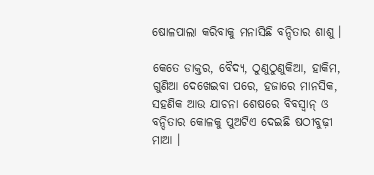ଷୋଳପାଲା କରିବାକୁ ମନାସିଛି ବନ୍ଦିତାର ଶାଶୁ ।

କେତେ ଡାକ୍ତର, ବୈଦ୍ୟ, ଠୁଣୁଠୁଣୁକିଆ, ହାକିମ, ଗୁଣିଆ ଦେଖେଇବା ପରେ, ହଜାରେ ମାନସିକ, ସହଣିକ ଆଉ ଯାଚନା ଶେଷରେ ବିବସ୍ୱାନ୍ ଓ ବନ୍ଦିତାର କୋଳକୁ ପୁଅଟିଏ ଦେଇଛି ଷଠୀବୁଢ଼ୀ ମାଆ ।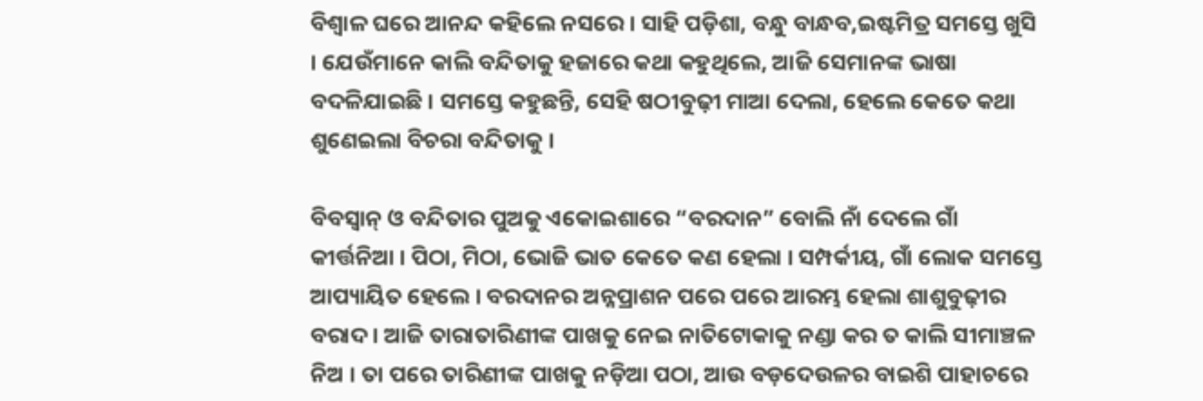ବିଶ୍ୱାଳ ଘରେ ଆନନ୍ଦ କହିଲେ ନସରେ । ସାହି ପଡ଼ିଶା, ବନ୍ଧୁ ବାନ୍ଧବ,ଇଷ୍ଟମିତ୍ର ସମସ୍ତେ ଖୁସି । ଯେଉଁମାନେ କାଲି ବନ୍ଦିତାକୁ ହଜାରେ କଥା କହୁଥିଲେ, ଆଜି ସେମାନଙ୍କ ଭାଷା ବଦଳିଯାଇଛି । ସମସ୍ତେ କହୁଛନ୍ତି, ସେହି ଷଠୀବୁଢ଼ୀ ମାଆ ଦେଲା, ହେଲେ କେତେ କଥା ଶୁଣେଇଲା ବିଚରା ବନ୍ଦିତାକୁ ।

ବିବସ୍ୱାନ୍ ଓ ବନ୍ଦିତାର ପୁଅକୁ ଏକୋଇଶାରେ “ବରଦାନ” ବୋଲି ନାଁ ଦେଲେ ଗାଁ କୀର୍ତ୍ତନିଆ । ପିଠା, ମିଠା, ଭୋଜି ଭାତ କେତେ କଣ ହେଲା । ସମ୍ପର୍କୀୟ, ଗାଁ ଲୋକ ସମସ୍ତେ ଆପ୍ୟାୟିତ ହେଲେ । ବରଦାନର ଅନ୍ନପ୍ରାଶନ ପରେ ପରେ ଆରମ୍ଭ ହେଲା ଶାଶୁବୁଢ଼ୀର ବରାଦ । ଆଜି ତାରାତାରିଣୀଙ୍କ ପାଖକୁ ନେଇ ନାତିଟୋକାକୁ ନଣ୍ଡା କର ତ କାଲି ସୀମାଞ୍ଚଳ ନିଅ । ତା ପରେ ତାରିଣୀଙ୍କ ପାଖକୁ ନଡ଼ିଆ ପଠା, ଆଉ ବଡ଼ଦେଉଳର ବାଇଶି ପାହାଚରେ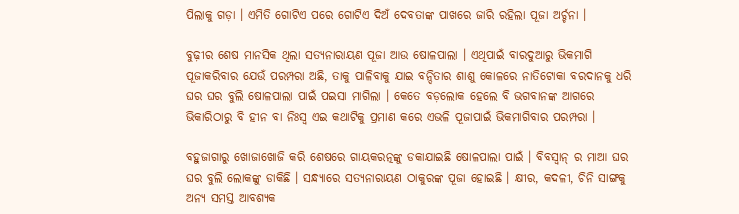ପିଲାକୁ ଗଡ଼ା । ଏମିତି ଗୋଟିଏ ପରେ ଗୋଟିଏ ଦିଅଁ ଦେବତାଙ୍କ ପାଖରେ ଜାରି ରହିଲା ପୂଜା ଅର୍ଚ୍ଚନା ।

ବୁଢ଼ୀର ଶେଷ ମାନସିକ ଥିଲା ସତ୍ୟନାରାୟଣ ପୂଜା ଆଉ ଷୋଳପାଲା । ଏଥିପାଇଁ ବାରଦୁଆରୁ ଭିକମାଗି ପୂଜାକରିବାର ଯେଉଁ ପରମ୍ପରା ଅଛି, ତାକୁ ପାଳିବାକୁ ଯାଇ ବନ୍ଦିତାର ଶାଶୁ କୋଳରେ ନାତିଟୋକା ବରଦାନକୁ ଧରି ଘର ଘର ବୁଲି ଷୋଳପାଲା ପାଇଁ ପଇସା ମାଗିଲା । କେତେ ବଡ଼ଲୋକ ହେଲେ ବି ଭଗବାନଙ୍କ ଆଗରେ ଭିକାରିଠାରୁ ବି ହୀନ ବା ନିଃସ୍ୱ ଏଇ କଥାଟିକୁ ପ୍ରମାଣ କରେ ଏଭଳି ପୂଜାପାଇଁ ଭିକମାଗିବାର ପରମ୍ପରା ।

ବହୁଜାଗାରୁ ଖୋଜାଖୋଜି କରି ଶେଷରେ ଗାୟକରତ୍ନଙ୍କୁ ଡକାଯାଇଛି ଷୋଳପାଲା ପାଇଁ । ବିବସ୍ୱାନ୍ ର ମାଆ ଘର ଘର ବୁଲି ଲୋକଙ୍କୁ ଡାକିଛି । ସନ୍ଧ୍ୟାରେ ସତ୍ୟନାରାୟଣ ଠାକୁରଙ୍କ ପୂଜା ହୋଇଛି । କ୍ଷୀର, କଦଳୀ, ଚିନି ସାଙ୍ଗକୁ ଅନ୍ୟ ସମସ୍ତ ଆବଶ୍ୟକ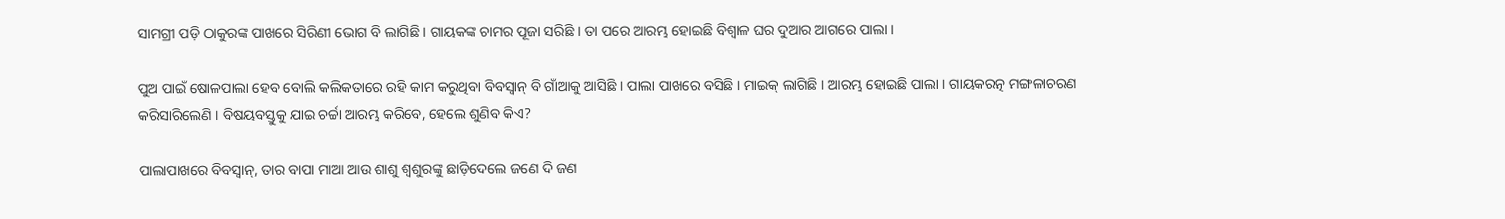ସାମଗ୍ରୀ ପଡ଼ି ଠାକୁରଙ୍କ ପାଖରେ ସିରିଣୀ ଭୋଗ ବି ଲାଗିଛି । ଗାୟକଙ୍କ ଚାମର ପୂଜା ସରିଛି । ତା ପରେ ଆରମ୍ଭ ହୋଇଛି ବିଶ୍ୱାଳ ଘର ଦୁଆର ଆଗରେ ପାଲା ।

ପୁଅ ପାଇଁ ଷୋଳପାଲା ହେବ ବୋଲି କଲିକତାରେ ରହି କାମ କରୁଥିବା ବିବସ୍ୱାନ୍ ବି ଗାଁଆକୁ ଆସିଛି । ପାଲା ପାଖରେ ବସିଛି । ମାଇକ୍ ଲାଗିଛି । ଆରମ୍ଭ ହୋଇଛି ପାଲା । ଗାୟକରତ୍ନ ମଙ୍ଗଳାଚରଣ କରିସାରିଲେଣି । ବିଷୟବସ୍ତୁକୁ ଯାଇ ଚର୍ଚ୍ଚା ଆରମ୍ଭ କରିବେ, ହେଲେ ଶୁଣିବ କିଏ?

ପାଲାପାଖରେ ବିବସ୍ୱାନ୍, ତାର ବାପା ମାଆ ଆଉ ଶାଶୁ ଶ୍ୱଶୁରଙ୍କୁ ଛାଡ଼ିଦେଲେ ଜଣେ ଦି ଜଣ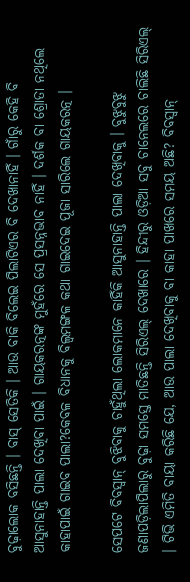ବୁଢ଼ାଲୋକ ବସିଛନ୍ତି । ବାସ୍ ସେତିକି । ଆଉ ବାକି ବିଲେଇ ପିଲାଟିଏର ବି ଦେଖାନାହିଁ । ଗାଁରୁ କେହି ବି ଆସୁନାହାନ୍ତି ପାଲା ଦେଖିବା ପାଇଁ । ଗାୟକରତ୍ନଙ୍କ ମୁହଁରେ ସେ ପ୍ରସନ୍ନଭାବ ନାହିଁ । ଦର୍ଶକ ବା ଶ୍ରୋତା ନଥିଲେ କାହାପାଇଁ ଗାଇବ ପାଲା?କେବଳ ବିଧାନକୁ ବିଲ୍ୱମଙ୍ଗଳ କଥା ଗାଇଦେଇ ପୂଜା ସାରିଲେ ଗାୟକରତ୍ନ ।

ସେପଟେ ବିବସ୍ୱାନ୍ ବୁଝିବାକୁ ଚାହୁଁଥିଲା ଲୋକମାନେ କାହିଁକି ଆସୁନାହାନ୍ତି ପାଲା ଦେଖିବାକୁ । ବୁଝୁବୁଝୁ ଜଣାପଡ଼ିଲାପିଲାରୁ ବୁଢ଼ା ସମସ୍ତେ ମାତିଛନ୍ତି ସିରିଏଲ୍ ଦେଖାରେ । ହିନ୍ଦୀରୁ ଓଡ଼ିଆ ସବୁ ଚାନେଲରେ ଚାଲିଛି ସିରିଏଲ୍ । ଟିଭି ଏମିତି ବାୟା କରିଛି ଯେ, ଆଉ ପାଲା ଦେଖିବାକୁ ବା କାହା ପାଖରେ ସମୟ ଅଛି? ବିବସ୍ୱାନ୍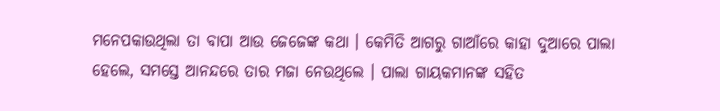ମନେପକାଉଥିଲା ତା ବାପା ଆଉ ଜେଜେଙ୍କ କଥା । କେମିତି ଆଗରୁ ଗାଆଁରେ କାହା ଦୁଆରେ ପାଲା ହେଲେ, ସମସ୍ତେ ଆନନ୍ଦରେ ତାର ମଜା ନେଉଥିଲେ । ପାଲା ଗାୟକମାନଙ୍କ ସହିତ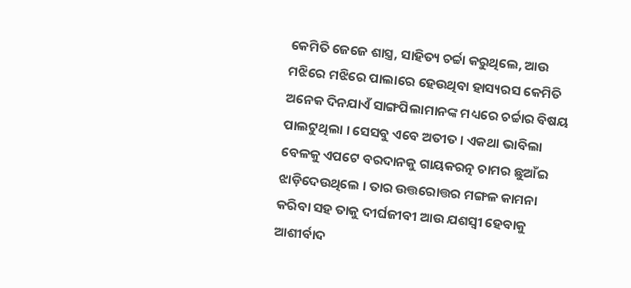କେମିତି ଜେଜେ ଶାସ୍ତ୍ର, ସାହିତ୍ୟ ଚର୍ଚ୍ଚା କରୁଥିଲେ, ଆଉ ମଝିରେ ମଝିରେ ପାଲାରେ ହେଉଥିବା ହାସ୍ୟରସ କେମିତି ଅନେକ ଦିନଯାଏଁ ସାଙ୍ଗପିଲାମାନଙ୍କ ମଧ୍ୟରେ ଚର୍ଚ୍ଚାର ବିଷୟ ପାଲଟୁଥିଲା । ସେସବୁ ଏବେ ଅତୀତ । ଏକଥା ଭାବିଲା ବେଳକୁ ଏପଟେ ବରଦାନକୁ ଗାୟକରତ୍ନ ଚାମର ଛୁଆଁଇ ଝାଡ଼ିଦେଉଥିଲେ । ତାର ଉତ୍ତରୋତ୍ତର ମଙ୍ଗଳ କାମନା କରିବା ସହ ତାକୁ ଦୀର୍ଘଜୀବୀ ଆଉ ଯଶସ୍ୱୀ ହେବାକୁ ଆଶୀର୍ବାଦ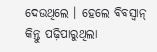ଦେଉଥିଲେ । ହେଲେ ବିବସ୍ୱାନ୍ କିନ୍ତୁ ପଢ଼ିପାରୁଥିଲା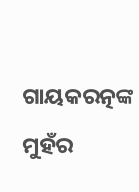ଗାୟକରତ୍ନଙ୍କ ମୁହଁର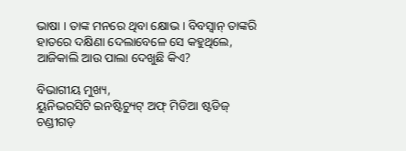ଭାଷା । ତାଙ୍କ ମନରେ ଥିବା କ୍ଷୋଭ । ବିବସ୍ୱାନ୍ ତାଙ୍କରି ହାତରେ ଦକ୍ଷିଣା ଦେଲାବେଳେ ସେ କହୁଥିଲେ, ଆଜିକାଲି ଆଉ ପାଲା ଦେଖୁଛି କିଏ?

ବିଭାଗୀୟ ମୁଖ୍ୟ,
ୟୁନିଭରସିଟି ଇନଷ୍ଟିଚ୍ୟୁଟ୍ ଅଫ୍ ମିଡିଆ ଷ୍ଟଡିଜ୍
ଚଣ୍ଡୀଗଡ଼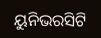ୟୁନିଭରସିଟି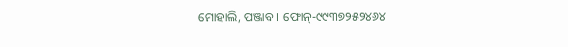ମୋହାଲି, ପଞ୍ଜାବ । ଫୋନ୍-୯୯୩୭୨୫୨୪୬୪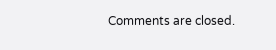Comments are closed.